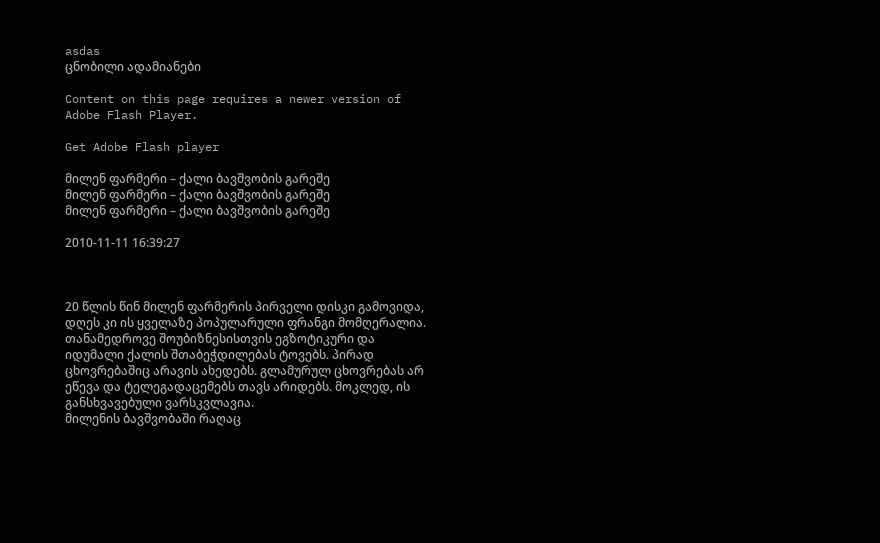asdas
ცნობილი ადამიანები

Content on this page requires a newer version of Adobe Flash Player.

Get Adobe Flash player

მილენ ფარმერი – ქალი ბავშვობის გარეშე
მილენ ფარმერი – ქალი ბავშვობის გარეშე
მილენ ფარმერი – ქალი ბავშვობის გარეშე

2010-11-11 16:39:27



20 წლის წინ მილენ ფარმერის პირველი დისკი გამოვიდა, დღეს კი ის ყველაზე პოპულარული ფრანგი მომღერალია. თანამედროვე შოუბიზნესისთვის ეგზოტიკური და იდუმალი ქალის შთაბეჭდილებას ტოვებს. პირად ცხოვრებაშიც არავის ახედებს. გლამურულ ცხოვრებას არ ეწევა და ტელეგადაცემებს თავს არიდებს. მოკლედ, ის განსხვავებული ვარსკვლავია.
მილენის ბავშვობაში რაღაც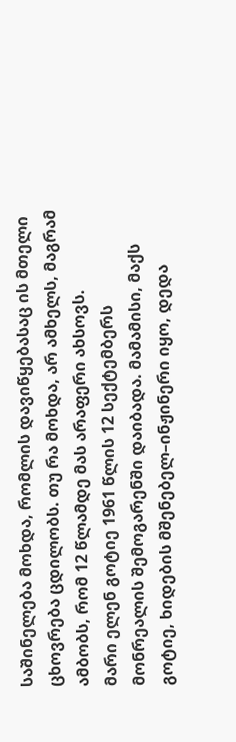საშინელება მოხდა, რომლის დავიწყებასაც ის მთელი ცხოვრება ცდილობს. თუ რა მოხდა, არ ამხელს, მაგრამ ამბობს, რომ 12 წლამდე მას არაფერი ახსოვს.
მარი ელენ გოტიე 1961 წლის 12 სექტემბერს მონრეალის შემოგარენში დაიბადა. მამამისი, მაქს გოტიე, ხიდების მშენებელ–ინჟინერი იყო, დედა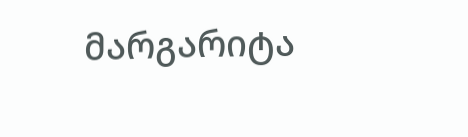მარგარიტა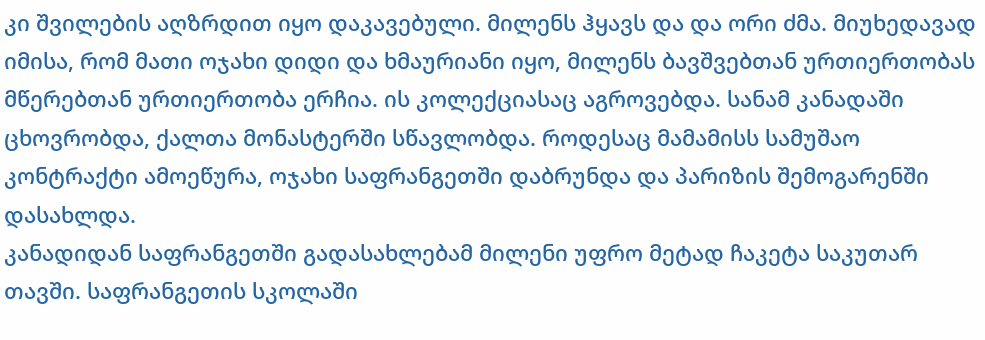კი შვილების აღზრდით იყო დაკავებული. მილენს ჰყავს და და ორი ძმა. მიუხედავად იმისა, რომ მათი ოჯახი დიდი და ხმაურიანი იყო, მილენს ბავშვებთან ურთიერთობას მწერებთან ურთიერთობა ერჩია. ის კოლექციასაც აგროვებდა. სანამ კანადაში ცხოვრობდა, ქალთა მონასტერში სწავლობდა. როდესაც მამამისს სამუშაო კონტრაქტი ამოეწურა, ოჯახი საფრანგეთში დაბრუნდა და პარიზის შემოგარენში დასახლდა.
კანადიდან საფრანგეთში გადასახლებამ მილენი უფრო მეტად ჩაკეტა საკუთარ თავში. საფრანგეთის სკოლაში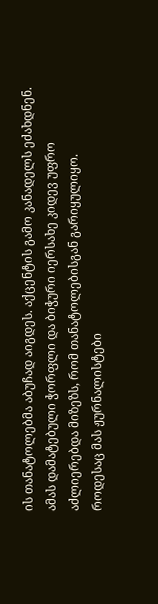ის თანატოლებმა აბუჩად აიგდეს. აქცენტის გამო კანადელს ეძახდნენ. ამას დამატებული ჭორფლი და ბიჭური იერსახე კიდევ უფრო აძლიერებდა მიზეზს, რომ თანატოლებისგან გარიყულიყო.
როდესაც მას ჟურნალისტები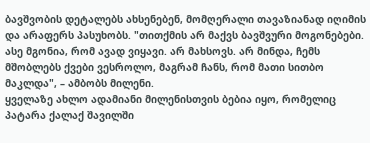ბავშვობის დეტალებს ახსენებენ, მომღერალი თავაზიანად იღიმის და არაფერს პასუხობს. "თითქმის არ მაქვს ბავშვური მოგონებები. ასე მგონია, რომ ავად ვიყავი. არ მახსოვს. არ მინდა, ჩემს მშობლებს ქვები ვესროლო, მაგრამ ჩანს, რომ მათი სითბო მაკლდა", – ამბობს მილენი.
ყველაზე ახლო ადამიანი მილენისთვის ბებია იყო, რომელიც პატარა ქალაქ შავილში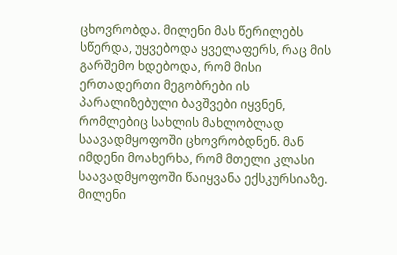ცხოვრობდა. მილენი მას წერილებს სწერდა, უყვებოდა ყველაფერს, რაც მის გარშემო ხდებოდა, რომ მისი ერთადერთი მეგობრები ის პარალიზებული ბავშვები იყვნენ, რომლებიც სახლის მახლობლად საავადმყოფოში ცხოვრობდნენ. მან იმდენი მოახერხა, რომ მთელი კლასი საავადმყოფოში წაიყვანა ექსკურსიაზე.
მილენი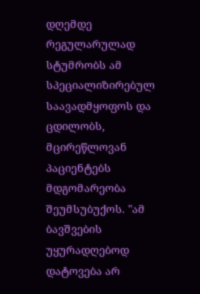დღემდე რეგულარულად სტუმრობს ამ სპეციალიზირებულ საავადმყოფოს და ცდილობს, მცირეწლოვან პაციენტებს მდგომარეობა შეუმსუბუქოს. "ამ ბავშვების უყურადღებოდ დატოვება არ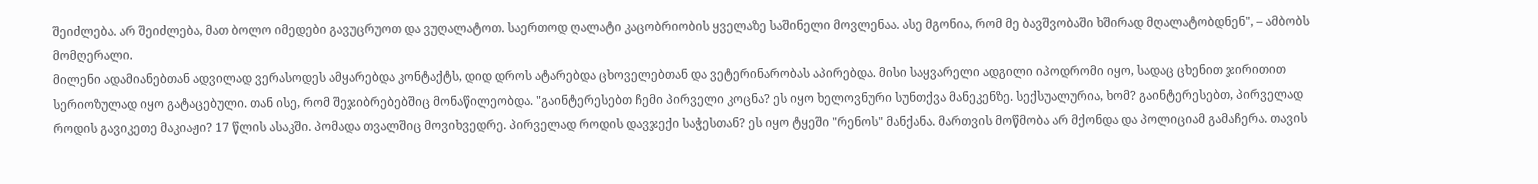შეიძლება. არ შეიძლება, მათ ბოლო იმედები გავუცრუოთ და ვუღალატოთ. საერთოდ ღალატი კაცობრიობის ყველაზე საშინელი მოვლენაა. ასე მგონია, რომ მე ბავშვობაში ხშირად მღალატობდნენ", – ამბობს მომღერალი.
მილენი ადამიანებთან ადვილად ვერასოდეს ამყარებდა კონტაქტს, დიდ დროს ატარებდა ცხოველებთან და ვეტერინარობას აპირებდა. მისი საყვარელი ადგილი იპოდრომი იყო, სადაც ცხენით ჯირითით სერიოზულად იყო გატაცებული. თან ისე, რომ შეჯიბრებებშიც მონაწილეობდა. "გაინტერესებთ ჩემი პირველი კოცნა? ეს იყო ხელოვნური სუნთქვა მანეკენზე. სექსუალურია, ხომ? გაინტერესებთ, პირველად როდის გავიკეთე მაკიაჟი? 17 წლის ასაკში. პომადა თვალშიც მოვიხვედრე. პირველად როდის დავჯექი საჭესთან? ეს იყო ტყეში "რენოს" მანქანა. მართვის მოწმობა არ მქონდა და პოლიციამ გამაჩერა. თავის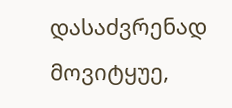დასაძვრენად მოვიტყუე,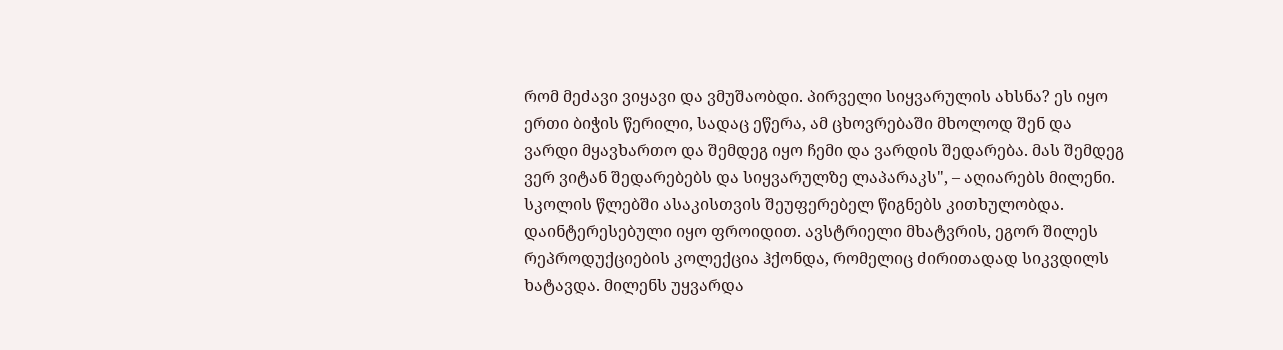რომ მეძავი ვიყავი და ვმუშაობდი. პირველი სიყვარულის ახსნა? ეს იყო ერთი ბიჭის წერილი, სადაც ეწერა, ამ ცხოვრებაში მხოლოდ შენ და ვარდი მყავხართო და შემდეგ იყო ჩემი და ვარდის შედარება. მას შემდეგ ვერ ვიტან შედარებებს და სიყვარულზე ლაპარაკს", – აღიარებს მილენი.
სკოლის წლებში ასაკისთვის შეუფერებელ წიგნებს კითხულობდა. დაინტერესებული იყო ფროიდით. ავსტრიელი მხატვრის, ეგორ შილეს რეპროდუქციების კოლექცია ჰქონდა, რომელიც ძირითადად სიკვდილს ხატავდა. მილენს უყვარდა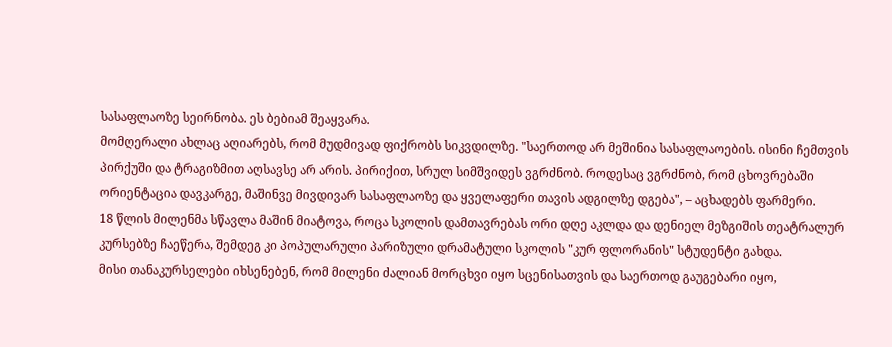სასაფლაოზე სეირნობა. ეს ბებიამ შეაყვარა.
მომღერალი ახლაც აღიარებს, რომ მუდმივად ფიქრობს სიკვდილზე. "საერთოდ არ მეშინია სასაფლაოების. ისინი ჩემთვის პირქუში და ტრაგიზმით აღსავსე არ არის. პირიქით, სრულ სიმშვიდეს ვგრძნობ. როდესაც ვგრძნობ, რომ ცხოვრებაში ორიენტაცია დავკარგე, მაშინვე მივდივარ სასაფლაოზე და ყველაფერი თავის ადგილზე დგება", – აცხადებს ფარმერი.
18 წლის მილენმა სწავლა მაშინ მიატოვა, როცა სკოლის დამთავრებას ორი დღე აკლდა და დენიელ მეზგიშის თეატრალურ კურსებზე ჩაეწერა, შემდეგ კი პოპულარული პარიზული დრამატული სკოლის "კურ ფლორანის" სტუდენტი გახდა.
მისი თანაკურსელები იხსენებენ, რომ მილენი ძალიან მორცხვი იყო სცენისათვის და საერთოდ გაუგებარი იყო,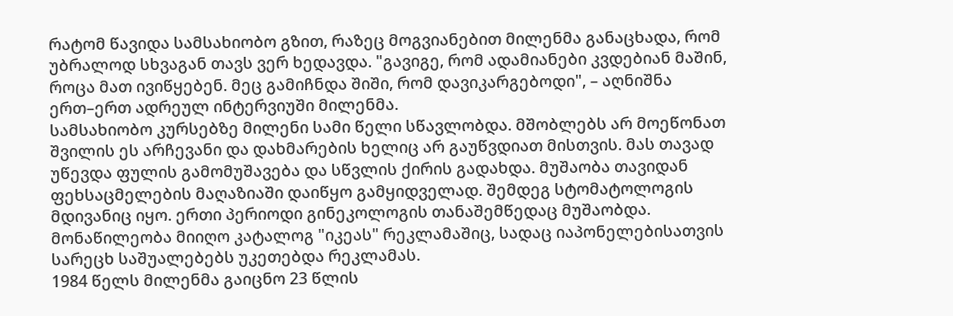რატომ წავიდა სამსახიობო გზით, რაზეც მოგვიანებით მილენმა განაცხადა, რომ უბრალოდ სხვაგან თავს ვერ ხედავდა. "გავიგე, რომ ადამიანები კვდებიან მაშინ, როცა მათ ივიწყებენ. მეც გამიჩნდა შიში, რომ დავიკარგებოდი", – აღნიშნა ერთ–ერთ ადრეულ ინტერვიუში მილენმა.
სამსახიობო კურსებზე მილენი სამი წელი სწავლობდა. მშობლებს არ მოეწონათ შვილის ეს არჩევანი და დახმარების ხელიც არ გაუწვდიათ მისთვის. მას თავად უწევდა ფულის გამომუშავება და სწვლის ქირის გადახდა. მუშაობა თავიდან ფეხსაცმელების მაღაზიაში დაიწყო გამყიდველად. შემდეგ სტომატოლოგის მდივანიც იყო. ერთი პერიოდი გინეკოლოგის თანაშემწედაც მუშაობდა. მონაწილეობა მიიღო კატალოგ "იკეას" რეკლამაშიც, სადაც იაპონელებისათვის სარეცხ საშუალებებს უკეთებდა რეკლამას.
1984 წელს მილენმა გაიცნო 23 წლის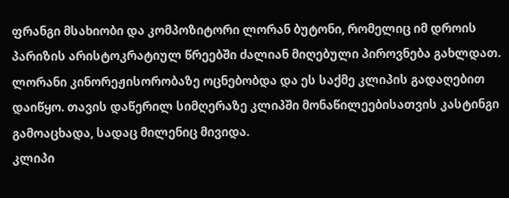ფრანგი მსახიობი და კომპოზიტორი ლორან ბუტონი, რომელიც იმ დროის პარიზის არისტოკრატიულ წრეებში ძალიან მიღებული პიროვნება გახლდათ. ლორანი კინორეჟისორობაზე ოცნებობდა და ეს საქმე კლიპის გადაღებით დაიწყო. თავის დაწერილ სიმღერაზე კლიპში მონაწილეებისათვის კასტინგი გამოაცხადა, სადაც მილენიც მივიდა.
კლიპი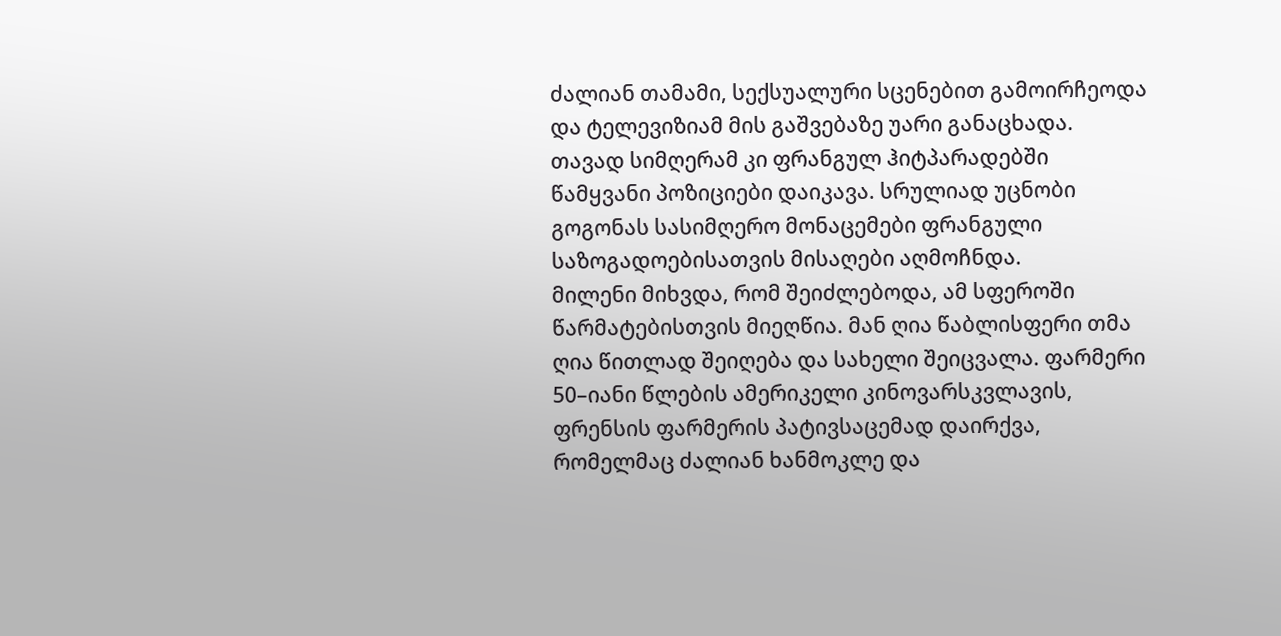ძალიან თამამი, სექსუალური სცენებით გამოირჩეოდა და ტელევიზიამ მის გაშვებაზე უარი განაცხადა. თავად სიმღერამ კი ფრანგულ ჰიტპარადებში წამყვანი პოზიციები დაიკავა. სრულიად უცნობი გოგონას სასიმღერო მონაცემები ფრანგული საზოგადოებისათვის მისაღები აღმოჩნდა.
მილენი მიხვდა, რომ შეიძლებოდა, ამ სფეროში წარმატებისთვის მიეღწია. მან ღია წაბლისფერი თმა ღია წითლად შეიღება და სახელი შეიცვალა. ფარმერი 50–იანი წლების ამერიკელი კინოვარსკვლავის, ფრენსის ფარმერის პატივსაცემად დაირქვა, რომელმაც ძალიან ხანმოკლე და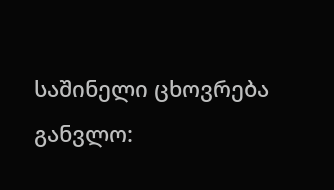საშინელი ცხოვრება განვლო: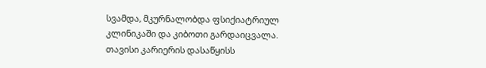სვამდა, მკურნალობდა ფსიქიატრიულ კლინიკაში და კიბოთი გარდაიცვალა.
თავისი კარიერის დასაწყისს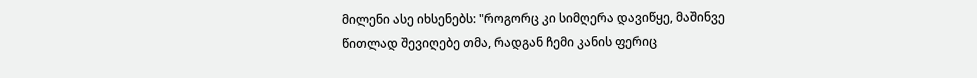მილენი ასე იხსენებს: "როგორც კი სიმღერა დავიწყე, მაშინვე წითლად შევიღებე თმა, რადგან ჩემი კანის ფერიც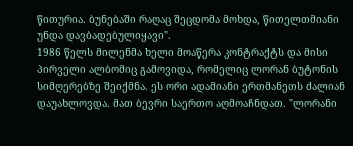წითურია. ბუნებაში რაღაც შეცდომა მოხდა, წითელთმიანი უნდა დავბადებულიყავი".
1986 წელს მილენმა ხელი მოაწერა კონტრაქტს და მისი პირველი ალბომიც გამოვიდა, რომელიც ლორან ბუტონის სიმღერებზე შეიქმნა. ეს ორი ადამიანი ერთმანეთს ძალიან დაუახლოვდა. მათ ბევრი საერთო აღმოაჩნდათ. "ლორანი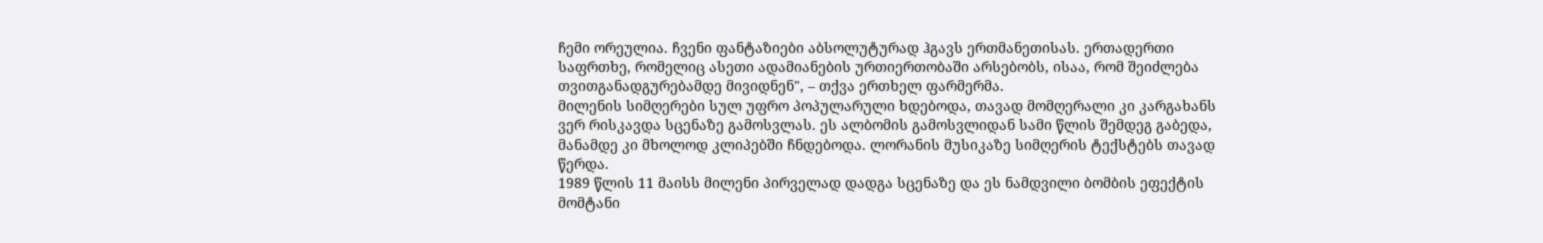ჩემი ორეულია. ჩვენი ფანტაზიები აბსოლუტურად ჰგავს ერთმანეთისას. ერთადერთი საფრთხე, რომელიც ასეთი ადამიანების ურთიერთობაში არსებობს, ისაა, რომ შეიძლება თვითგანადგურებამდე მივიდნენ", – თქვა ერთხელ ფარმერმა.
მილენის სიმღერები სულ უფრო პოპულარული ხდებოდა, თავად მომღერალი კი კარგახანს ვერ რისკავდა სცენაზე გამოსვლას. ეს ალბომის გამოსვლიდან სამი წლის შემდეგ გაბედა, მანამდე კი მხოლოდ კლიპებში ჩნდებოდა. ლორანის მუსიკაზე სიმღერის ტექსტებს თავად წერდა.
1989 წლის 11 მაისს მილენი პირველად დადგა სცენაზე და ეს ნამდვილი ბომბის ეფექტის მომტანი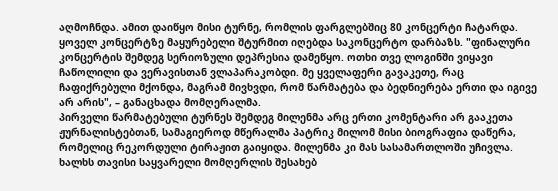აღმოჩნდა. ამით დაიწყო მისი ტურნე, რომლის ფარგლებშიც 80 კონცერტი ჩატარდა. ყოველ კონცერტზე მაყურებელი შტურმით იღებდა საკონცერტო დარბაზს. "ფინალური კონცერტის შემდეგ სერიოზული დეპრესია დამეწყო. ოთხი თვე ლოგინში ვიყავი ჩაწოლილი და ვერავისთან ვლაპარაკობდი. მე ყველაფერი გავაკეთე, რაც ჩაფიქრებული მქონდა, მაგრამ მივხვდი, რომ წარმატება და ბედნიერება ერთი და იგივე არ არის", – განაცხადა მომღერალმა.
პირველი წარმატებული ტურნეს შემდეგ მილენმა არც ერთი კომენტარი არ გააკეთა ჟურნალისტებთან, სამაგიეროდ მწერალმა პატრიკ მილომ მისი ბიოგრაფია დაწერა, რომელიც რეკორდული ტირაჟით გაიყიდა. მილენმა კი მას სასამართლოში უჩივლა. ხალხს თავისი საყვარელი მომღერლის შესახებ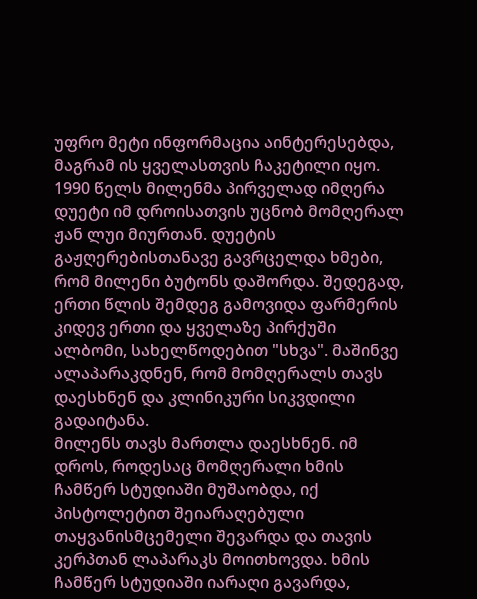უფრო მეტი ინფორმაცია აინტერესებდა, მაგრამ ის ყველასთვის ჩაკეტილი იყო.
1990 წელს მილენმა პირველად იმღერა დუეტი იმ დროისათვის უცნობ მომღერალ ჟან ლუი მიურთან. დუეტის გაჟღერებისთანავე გავრცელდა ხმები, რომ მილენი ბუტონს დაშორდა. შედეგად, ერთი წლის შემდეგ გამოვიდა ფარმერის კიდევ ერთი და ყველაზე პირქუში ალბომი, სახელწოდებით "სხვა". მაშინვე ალაპარაკდნენ, რომ მომღერალს თავს დაესხნენ და კლინიკური სიკვდილი გადაიტანა.
მილენს თავს მართლა დაესხნენ. იმ დროს, როდესაც მომღერალი ხმის ჩამწერ სტუდიაში მუშაობდა, იქ პისტოლეტით შეიარაღებული თაყვანისმცემელი შევარდა და თავის კერპთან ლაპარაკს მოითხოვდა. ხმის ჩამწერ სტუდიაში იარაღი გავარდა,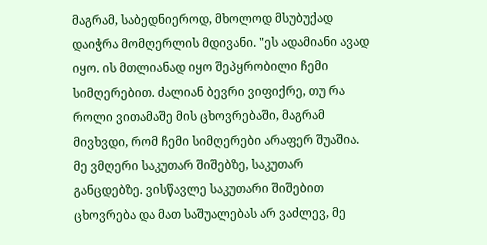მაგრამ, საბედნიეროდ, მხოლოდ მსუბუქად დაიჭრა მომღერლის მდივანი. "ეს ადამიანი ავად იყო. ის მთლიანად იყო შეპყრობილი ჩემი სიმღერებით. ძალიან ბევრი ვიფიქრე, თუ რა როლი ვითამაშე მის ცხოვრებაში, მაგრამ მივხვდი, რომ ჩემი სიმღერები არაფერ შუაშია. მე ვმღერი საკუთარ შიშებზე, საკუთარ განცდებზე. ვისწავლე საკუთარი შიშებით ცხოვრება და მათ საშუალებას არ ვაძლევ, მე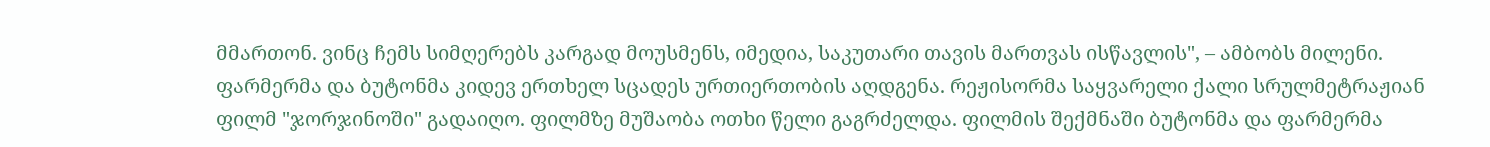მმართონ. ვინც ჩემს სიმღერებს კარგად მოუსმენს, იმედია, საკუთარი თავის მართვას ისწავლის", – ამბობს მილენი.
ფარმერმა და ბუტონმა კიდევ ერთხელ სცადეს ურთიერთობის აღდგენა. რეჟისორმა საყვარელი ქალი სრულმეტრაჟიან ფილმ "ჯორჯინოში" გადაიღო. ფილმზე მუშაობა ოთხი წელი გაგრძელდა. ფილმის შექმნაში ბუტონმა და ფარმერმა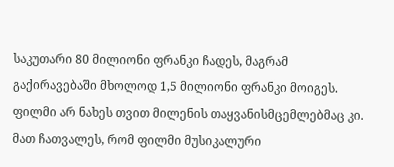საკუთარი 80 მილიონი ფრანკი ჩადეს, მაგრამ გაქირავებაში მხოლოდ 1,5 მილიონი ფრანკი მოიგეს. ფილმი არ ნახეს თვით მილენის თაყვანისმცემლებმაც კი. მათ ჩათვალეს, რომ ფილმი მუსიკალური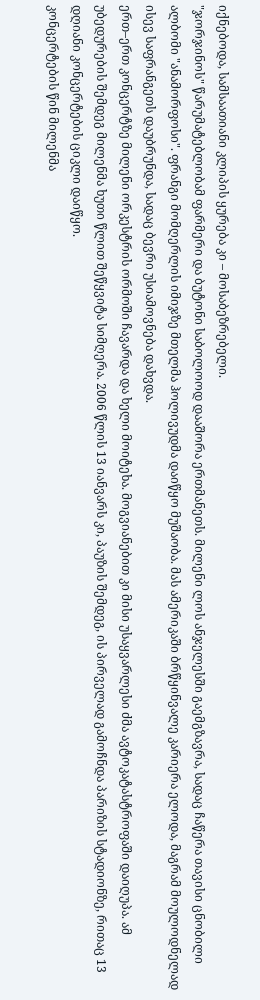იქნებოდა, სამსაათიანი კლიპის ყურება კი – მოსაბეზრებელი.
"ჯორჯინოს" წარუმატებლობამ ფარმერი და ბუტონი საბოლოოდ დააშორა ერთმანეთს. მილენი ლოს ანჯელესში გაემგზავრა, სადაც ჩაწერა თავისი ცნობილი ალბომი "ანამორფოსი". ფრანგი მომღერლის იმიჯზე მთელმა ჰოლივუდმა დაიწყო მუშაობა. მას ამერიკაში ბრწყინვალე კარიერა ელოდა, მაგრამ მოულოდნელად ისევ საფრანგეთს დაუბრუნდა, სადაც ბევრი უსიამოვნება დახვდა.
ერთ–ერთ კონცერტზე მილენი ორკესტრის ორმოში ჩავარდა და ხელი მოიტეხა. მოგვიანებით კი მისი უსაყვარლესი ძმა ავტოკატასტროფაში დაიღუპა. ამ უბედურების შემდეგ მილენმა ხუთი წლით შეწყვიტა სიმღერა. 2006 წლის 13 იანვარს კი, პაუზის შემდეგ, ის პირველად გამოჩნდა პარიზის სტადიონზე, რითაც 13 დღიანი კონცერტების ციკლი დაიწყო.
კონცერტების წინ მილენმა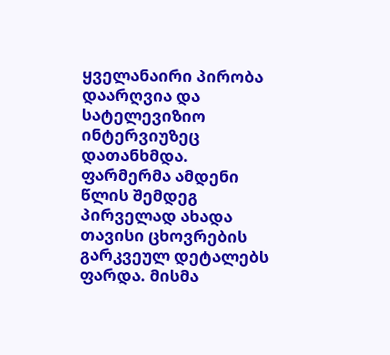ყველანაირი პირობა დაარღვია და სატელევიზიო ინტერვიუზეც დათანხმდა. ფარმერმა ამდენი წლის შემდეგ პირველად ახადა თავისი ცხოვრების გარკვეულ დეტალებს ფარდა. მისმა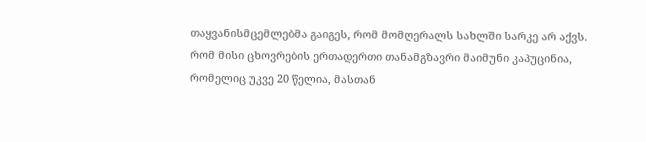თაყვანისმცემლებმა გაიგეს, რომ მომღერალს სახლში სარკე არ აქვს. რომ მისი ცხოვრების ერთადერთი თანამგზავრი მაიმუნი კაპუცინია, რომელიც უკვე 20 წელია, მასთან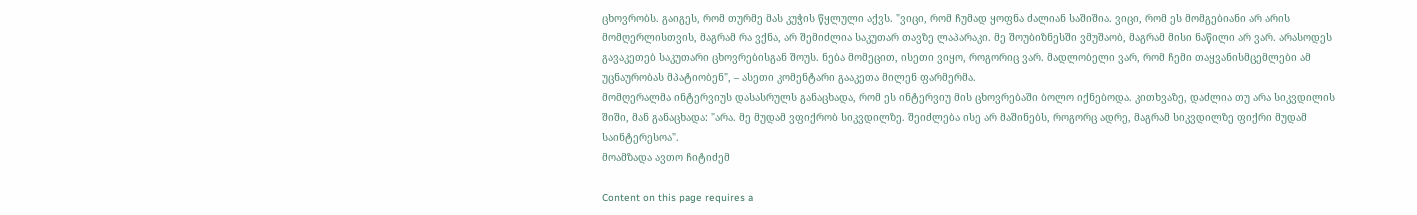ცხოვრობს. გაიგეს, რომ თურმე მას კუჭის წყლული აქვს. "ვიცი, რომ ჩუმად ყოფნა ძალიან საშიშია. ვიცი, რომ ეს მომგებიანი არ არის მომღერლისთვის, მაგრამ რა ვქნა, არ შემიძლია საკუთარ თავზე ლაპარაკი. მე შოუბიზნესში ვმუშაობ, მაგრამ მისი ნაწილი არ ვარ. არასოდეს გავაკეთებ საკუთარი ცხოვრებისგან შოუს. ნება მომეცით, ისეთი ვიყო, როგორიც ვარ. მადლობელი ვარ, რომ ჩემი თაყვანისმცემლები ამ უცნაურობას მპატიობენ", – ასეთი კომენტარი გააკეთა მილენ ფარმერმა.
მომღერალმა ინტერვიუს დასასრულს განაცხადა, რომ ეს ინტერვიუ მის ცხოვრებაში ბოლო იქნებოდა. კითხვაზე, დაძლია თუ არა სიკვდილის შიში, მან განაცხადა: "არა. მე მუდამ ვფიქრობ სიკვდილზე. შეიძლება ისე არ მაშინებს, როგორც ადრე, მაგრამ სიკვდილზე ფიქრი მუდამ საინტერესოა".
მოამზადა ავთო ჩიტიძემ

Content on this page requires a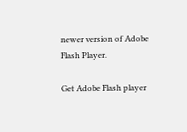newer version of Adobe Flash Player.

Get Adobe Flash player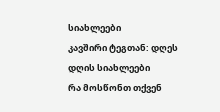სიახლეები
კავშირი ტეგთან: დღეს
დღის სიახლეები
რა მოსწონთ თქვენ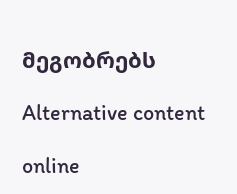მეგობრებს

Alternative content

online